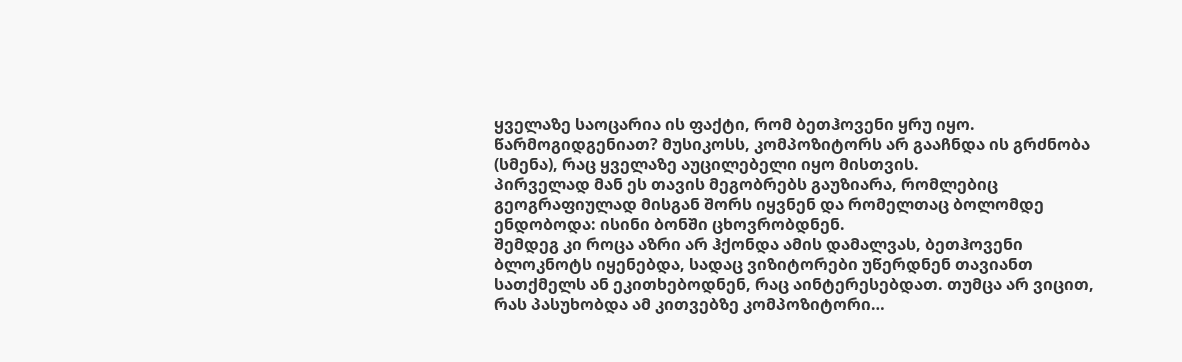ყველაზე საოცარია ის ფაქტი, რომ ბეთჰოვენი ყრუ იყო. წარმოგიდგენიათ? მუსიკოსს, კომპოზიტორს არ გააჩნდა ის გრძნობა (სმენა), რაც ყველაზე აუცილებელი იყო მისთვის.
პირველად მან ეს თავის მეგობრებს გაუზიარა, რომლებიც გეოგრაფიულად მისგან შორს იყვნენ და რომელთაც ბოლომდე ენდობოდა: ისინი ბონში ცხოვრობდნენ.
შემდეგ კი როცა აზრი არ ჰქონდა ამის დამალვას, ბეთჰოვენი ბლოკნოტს იყენებდა, სადაც ვიზიტორები უწერდნენ თავიანთ სათქმელს ან ეკითხებოდნენ, რაც აინტერესებდათ. თუმცა არ ვიცით, რას პასუხობდა ამ კითვებზე კომპოზიტორი…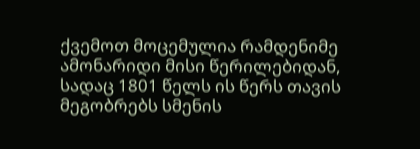ქვემოთ მოცემულია რამდენიმე ამონარიდი მისი წერილებიდან, სადაც 1801 წელს ის წერს თავის მეგობრებს სმენის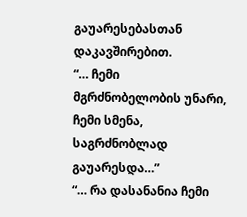გაუარესებასთან დაკავშირებით.
“… ჩემი მგრძნობელობის უნარი, ჩემი სმენა, საგრძნობლად გაუარესდა…”
“… რა დასანანია ჩემი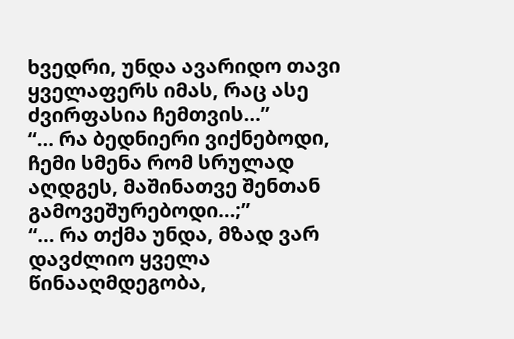ხვედრი, უნდა ავარიდო თავი ყველაფერს იმას, რაც ასე ძვირფასია ჩემთვის…”
“… რა ბედნიერი ვიქნებოდი, ჩემი სმენა რომ სრულად აღდგეს, მაშინათვე შენთან გამოვეშურებოდი…;”
“… რა თქმა უნდა, მზად ვარ დავძლიო ყველა წინააღმდეგობა,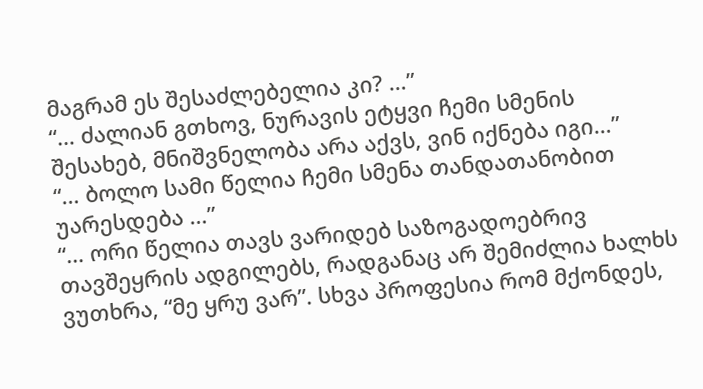მაგრამ ეს შესაძლებელია კი? …”
“… ძალიან გთხოვ, ნურავის ეტყვი ჩემი სმენის შესახებ, მნიშვნელობა არა აქვს, ვინ იქნება იგი…”
“… ბოლო სამი წელია ჩემი სმენა თანდათანობით უარესდება …”
“… ორი წელია თავს ვარიდებ საზოგადოებრივ თავშეყრის ადგილებს, რადგანაც არ შემიძლია ხალხს ვუთხრა, “მე ყრუ ვარ”. სხვა პროფესია რომ მქონდეს,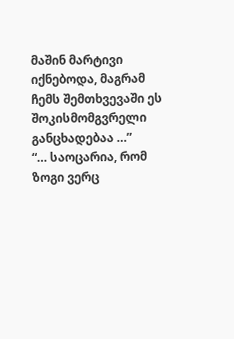მაშინ მარტივი იქნებოდა, მაგრამ ჩემს შემთხვევაში ეს შოკისმომგვრელი განცხადებაა …”
“… საოცარია, რომ ზოგი ვერც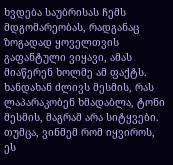ხვდება საუბრისას ჩემს მდგომარეობას, რადგანაც ზოგადად ყოველთვის გაფანტული ვიყავი, ამას მიაწერენ ხოლმე ამ ფაქტს. ხანდახან ძლივს მესმის, რას ლაპარაკობენ ხმადაბლა, ტონი მესმის, მაგრამ არა სიტყვები. თუმცა, ვინმემ რომ იყვიროს, ეს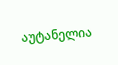აუტანელია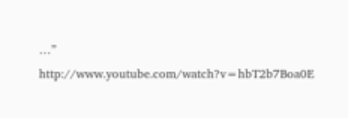…”
http://www.youtube.com/watch?v=hbT2b7Boa0E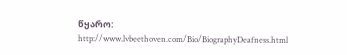წყარო: http://www.lvbeethoven.com/Bio/BiographyDeafness.html